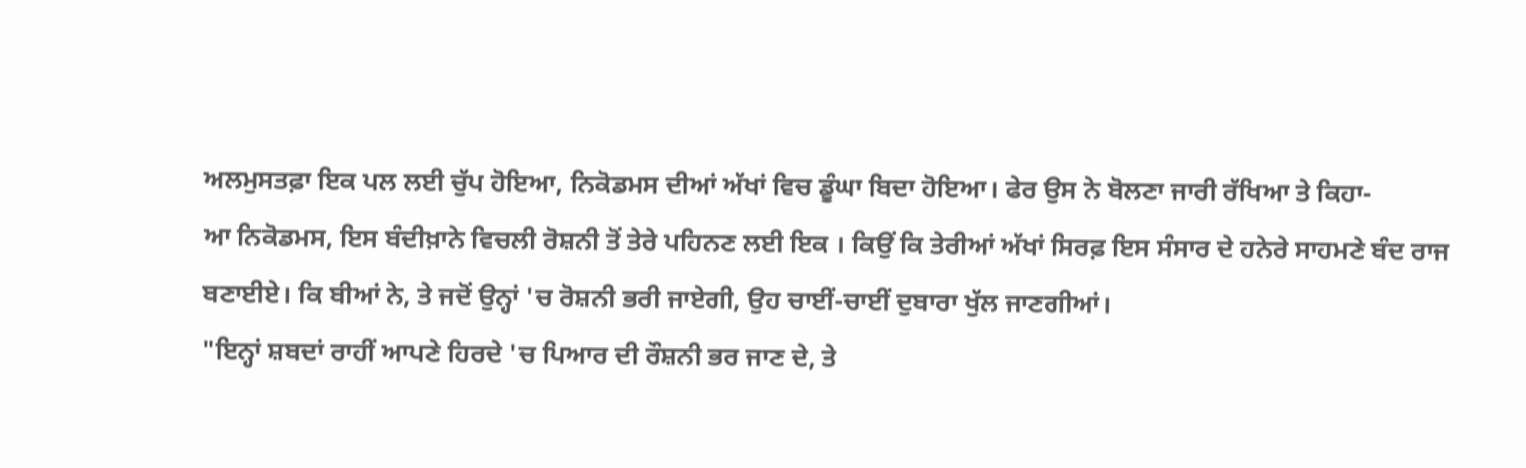ਅਲਮੁਸਤਫ਼ਾ ਇਕ ਪਲ ਲਈ ਚੁੱਪ ਹੋਇਆ, ਨਿਕੋਡਮਸ ਦੀਆਂ ਅੱਖਾਂ ਵਿਚ ਡੂੰਘਾ ਬਿਦਾ ਹੋਇਆ। ਫੇਰ ਉਸ ਨੇ ਬੋਲਣਾ ਜਾਰੀ ਰੱਖਿਆ ਤੇ ਕਿਹਾ-
ਆ ਨਿਕੋਡਮਸ, ਇਸ ਬੰਦੀਖ਼ਾਨੇ ਵਿਚਲੀ ਰੋਸ਼ਨੀ ਤੋਂ ਤੇਰੇ ਪਹਿਨਣ ਲਈ ਇਕ । ਕਿਉਂ ਕਿ ਤੇਰੀਆਂ ਅੱਖਾਂ ਸਿਰਫ਼ ਇਸ ਸੰਸਾਰ ਦੇ ਹਨੇਰੇ ਸਾਹਮਣੇ ਬੰਦ ਰਾਜ ਬਣਾਈਏ। ਕਿ ਬੀਆਂ ਨੇ, ਤੇ ਜਦੋਂ ਉਨ੍ਹਾਂ 'ਚ ਰੋਸ਼ਨੀ ਭਰੀ ਜਾਏਗੀ, ਉਹ ਚਾਈਂ-ਚਾਈਂ ਦੁਬਾਰਾ ਖੁੱਲ ਜਾਣਗੀਆਂ।
"ਇਨ੍ਹਾਂ ਸ਼ਬਦਾਂ ਰਾਹੀਂ ਆਪਣੇ ਹਿਰਦੇ 'ਚ ਪਿਆਰ ਦੀ ਰੌਸ਼ਨੀ ਭਰ ਜਾਣ ਦੇ, ਤੇ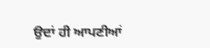ਉਦਾਂ ਹੀ ਆਪਣੀਆਂ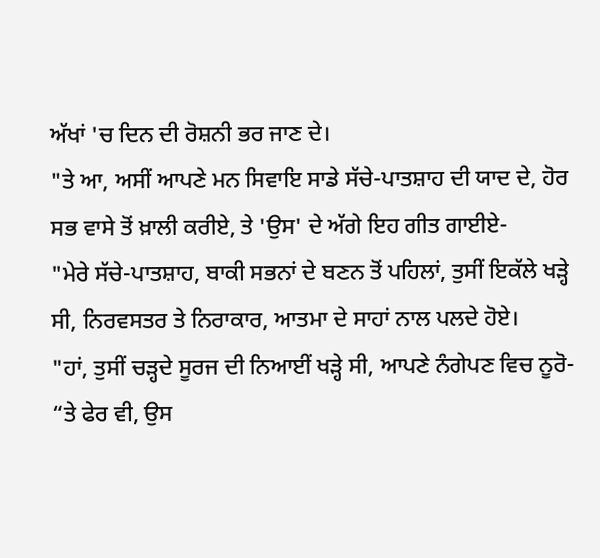ਅੱਖਾਂ 'ਚ ਦਿਨ ਦੀ ਰੋਸ਼ਨੀ ਭਰ ਜਾਣ ਦੇ।
"ਤੇ ਆ, ਅਸੀਂ ਆਪਣੇ ਮਨ ਸਿਵਾਇ ਸਾਡੇ ਸੱਚੇ-ਪਾਤਸ਼ਾਹ ਦੀ ਯਾਦ ਦੇ, ਹੋਰ ਸਭ ਵਾਸੇ ਤੋਂ ਖ਼ਾਲੀ ਕਰੀਏ, ਤੇ 'ਉਸ' ਦੇ ਅੱਗੇ ਇਹ ਗੀਤ ਗਾਈਏ-
"ਮੇਰੇ ਸੱਚੇ-ਪਾਤਸ਼ਾਹ, ਬਾਕੀ ਸਭਨਾਂ ਦੇ ਬਣਨ ਤੋਂ ਪਹਿਲਾਂ, ਤੁਸੀਂ ਇਕੱਲੇ ਖੜ੍ਹੇ ਸੀ, ਨਿਰਵਸਤਰ ਤੇ ਨਿਰਾਕਾਰ, ਆਤਮਾ ਦੇ ਸਾਹਾਂ ਨਾਲ ਪਲਦੇ ਹੋਏ।
"ਹਾਂ, ਤੁਸੀਂ ਚੜ੍ਹਦੇ ਸੂਰਜ ਦੀ ਨਿਆਈਂ ਖੜ੍ਹੇ ਸੀ, ਆਪਣੇ ਨੰਗੇਪਣ ਵਿਚ ਨੂਰੋ-
“ਤੇ ਫੇਰ ਵੀ, ਉਸ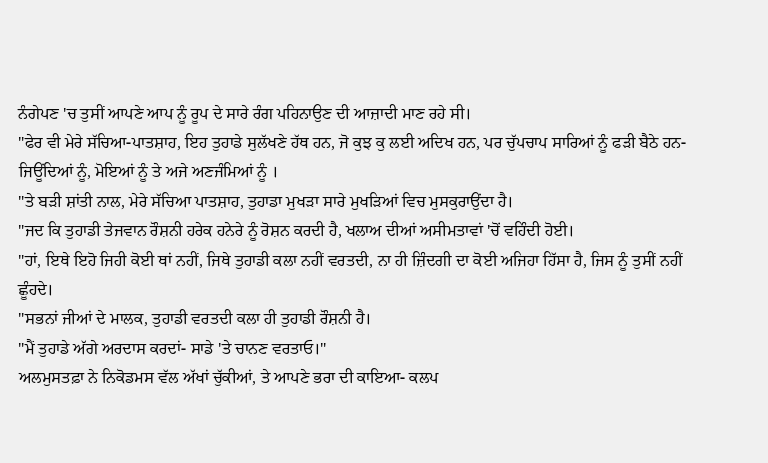ਨੰਗੇਪਣ 'ਚ ਤੁਸੀਂ ਆਪਣੇ ਆਪ ਨੂੰ ਰੂਪ ਦੇ ਸਾਰੇ ਰੰਗ ਪਹਿਨਾਉਣ ਦੀ ਆਜ਼ਾਦੀ ਮਾਣ ਰਹੇ ਸੀ।
"ਫੇਰ ਵੀ ਮੇਰੇ ਸੱਚਿਆ-ਪਾਤਸ਼ਾਹ, ਇਹ ਤੁਹਾਡੇ ਸੁਲੱਖਣੇ ਹੱਥ ਹਨ, ਜੋ ਕੁਝ ਕੁ ਲਈ ਅਦਿਖ ਹਨ, ਪਰ ਚੁੱਪਚਾਪ ਸਾਰਿਆਂ ਨੂੰ ਫੜੀ ਬੈਠੇ ਹਨ- ਜਿਊਂਦਿਆਂ ਨੂੰ, ਮੋਇਆਂ ਨੂੰ ਤੇ ਅਜੇ ਅਣਜੰਮਿਆਂ ਨੂੰ ।
"ਤੇ ਬੜੀ ਸ਼ਾਂਤੀ ਨਾਲ, ਮੇਰੇ ਸੱਚਿਆ ਪਾਤਸ਼ਾਹ, ਤੁਹਾਡਾ ਮੁਖੜਾ ਸਾਰੇ ਮੁਖੜਿਆਂ ਵਿਚ ਮੁਸਕੁਰਾਉਂਦਾ ਹੈ।
"ਜਦ ਕਿ ਤੁਹਾਡੀ ਤੇਜਵਾਨ ਰੌਸ਼ਨੀ ਹਰੇਕ ਹਨੇਰੇ ਨੂੰ ਰੋਸ਼ਨ ਕਰਦੀ ਹੈ, ਖਲਾਅ ਦੀਆਂ ਅਸੀਮਤਾਵਾਂ 'ਚੋਂ ਵਹਿੰਦੀ ਹੋਈ।
"ਹਾਂ, ਇਥੇ ਇਹੋ ਜਿਹੀ ਕੋਈ ਥਾਂ ਨਹੀਂ, ਜਿਥੇ ਤੁਹਾਡੀ ਕਲਾ ਨਹੀਂ ਵਰਤਦੀ, ਨਾ ਹੀ ਜ਼ਿੰਦਗੀ ਦਾ ਕੋਈ ਅਜਿਹਾ ਹਿੱਸਾ ਹੈ, ਜਿਸ ਨੂੰ ਤੁਸੀਂ ਨਹੀਂ ਛੂੰਹਦੇ।
"ਸਭਨਾਂ ਜੀਆਂ ਦੇ ਮਾਲਕ, ਤੁਹਾਡੀ ਵਰਤਦੀ ਕਲਾ ਹੀ ਤੁਹਾਡੀ ਰੌਸ਼ਨੀ ਹੈ।
"ਮੈਂ ਤੁਹਾਡੇ ਅੱਗੇ ਅਰਦਾਸ ਕਰਦਾਂ- ਸਾਡੇ 'ਤੇ ਚਾਨਣ ਵਰਤਾਓ।"
ਅਲਮੁਸਤਫ਼ਾ ਨੇ ਨਿਕੋਡਮਸ ਵੱਲ ਅੱਖਾਂ ਚੁੱਕੀਆਂ, ਤੇ ਆਪਣੇ ਭਰਾ ਦੀ ਕਾਇਆ- ਕਲਪ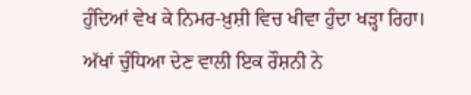ਹੁੰਦਿਆਂ ਵੇਖ ਕੇ ਨਿਮਰ-ਖ਼ੁਸ਼ੀ ਵਿਚ ਖੀਵਾ ਹੁੰਦਾ ਖੜ੍ਹਾ ਰਿਹਾ।
ਅੱਖਾਂ ਚੁੰਧਿਆ ਦੇਣ ਵਾਲੀ ਇਕ ਰੌਸ਼ਨੀ ਨੇ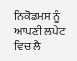ਨਿਕੋਡਮਸ ਨੂੰ ਆਪਣੀ ਲਪੇਟ ਵਿਚ ਲੈ